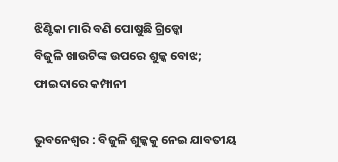ଝିଣ୍ଟିକା ମାରି ବଣି ପୋଷୁଛି ଗ୍ରିଡ୍କୋ
ବିଜୁଳି ଖାଉଟିଙ୍କ ଉପରେ ଶୁଳ୍କ ବୋଝ; ଫାଇଦାରେ କମ୍ପାନୀ

ଭୁବନେଶ୍ବର : ବିଜୁଳି ଶୁଳ୍କକୁ ନେଇ ଯାବତୀୟ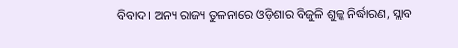ବିବାଦ। ଅନ୍ୟ ରାଜ୍ୟ ତୁଳନାରେ ଓଡ଼ିଶାର ବିଜୁଳି ଶୁଳ୍କ ନିର୍ଦ୍ଧାରଣ, ସ୍ଲାବ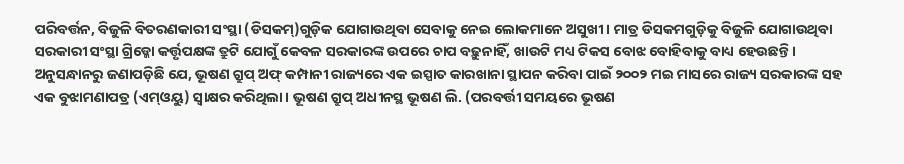ପରିବର୍ତ୍ତନ, ବିଜୁଳି ବିତରଣକାରୀ ସଂସ୍ଥା (ଡିସକମ୍)ଗୁଡ଼ିକ ଯୋଗାଉଥିବା ସେବାକୁ ନେଇ ଲୋକମାନେ ଅସୁଖୀ। ମାତ୍ର ଡିସକମଗୁଡ଼ିକୁ ବିଜୁଳି ଯୋଗାଉଥିବା ସରକାରୀ ସଂସ୍ଥା ଗ୍ରିଡ୍କୋ କର୍ତ୍ତୃପକ୍ଷଙ୍କ ତ୍ରୁଟି ଯୋଗୁଁ କେବଳ ସରକାରଙ୍କ ଉପରେ ଚାପ ବଢ଼ୁନାହିଁ, ଖାଉଟି ମଧ୍ୟ ଟିକସ ବୋଝ ବୋହିବାକୁ ବାଧ୍ୟ ହେଉଛନ୍ତି।
ଅନୁସନ୍ଧାନରୁ ଜଣାପଡ଼ିଛି ଯେ, ଭୂଷଣ ଗ୍ରୁପ୍ ଅଫ୍ କମ୍ପାନୀ ରାଜ୍ୟରେ ଏକ ଇସ୍ପାତ କାରଖାନା ସ୍ଥାପନ କରିବା ପାଇଁ ୨୦୦୨ ମଇ ମାସରେ ରାଜ୍ୟ ସରକାରଙ୍କ ସହ ଏକ ବୁଝାମଣାପତ୍ର (ଏମ୍ଓୟୁ) ସ୍ୱାକ୍ଷର କରିଥିଲା। ଭୂଷଣ ଗ୍ରୁପ୍ ଅଧୀନସ୍ଥ ଭୂଷଣ ଲି. (ପରବର୍ତ୍ତୀ ସମୟରେ ଭୂଷଣ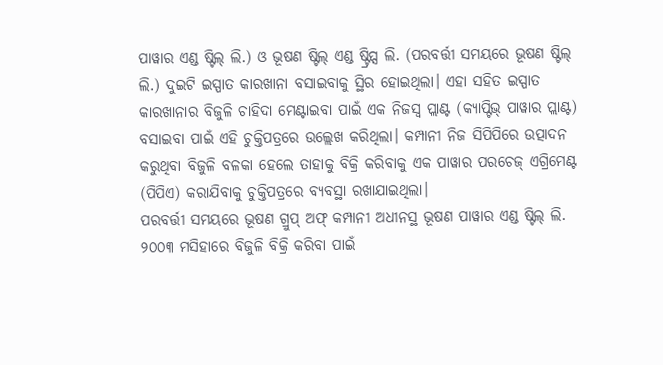ପାୱାର ଏଣ୍ଡ ଷ୍ଟିଲ୍ ଲି.) ଓ ଭୂଷଣ ଷ୍ଟିଲ୍ ଏଣ୍ଡ ଷ୍ଟ୍ରିପ୍ସ ଲି. (ପରବର୍ତ୍ତୀ ସମୟରେ ଭୂଷଣ ଷ୍ଟିଲ୍ ଲି.) ଦୁଇଟି ଇସ୍ପାତ କାରଖାନା ବସାଇବାକୁ ସ୍ଥିର ହୋଇଥିଲା। ଏହା ସହିତ ଇସ୍ପାତ କାରଖାନାର ବିଜୁଳି ଚାହିଦା ମେଣ୍ଟାଇବା ପାଇଁ ଏକ ନିଜସ୍ବ ପ୍ଲାଣ୍ଟ (କ୍ୟାପ୍ଟିଭ୍ ପାୱାର ପ୍ଲାଣ୍ଟ) ବସାଇବା ପାଇଁ ଏହି ଚୁକ୍ତିପତ୍ରରେ ଉଲ୍ଲେଖ କରିଥିଲା। କମ୍ପାନୀ ନିଜ ସିପିପିରେ ଉତ୍ପାଦନ କରୁଥିବା ବିଜୁଳି ବଳକା ହେଲେ ତାହାକୁ ବିକ୍ରି କରିବାକୁ ଏକ ପାୱାର ପରଚେଜ୍ ଏଗ୍ରିମେଣ୍ଟ (ପିପିଏ) କରାଯିବାକୁ ଚୁକ୍ତିପତ୍ରରେ ବ୍ୟବସ୍ଥା ରଖାଯାଇଥିଲା।
ପରବର୍ତ୍ତୀ ସମୟରେ ଭୂଷଣ ଗ୍ରୁପ୍ ଅଫ୍ କମ୍ପାନୀ ଅଧୀନସ୍ଥ ଭୂଷଣ ପାୱାର ଏଣ୍ଡ ଷ୍ଟିଲ୍ ଲି. ୨୦୦୩ ମସିହାରେ ବିଜୁଳି ବିକ୍ରି କରିବା ପାଇଁ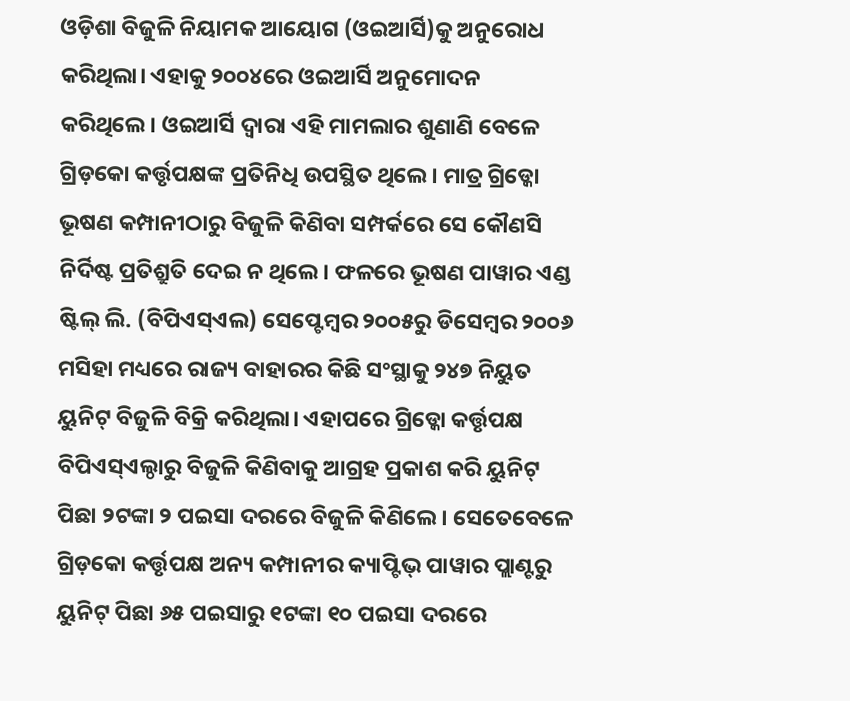ଓଡ଼ିଶା ବିଜୁଳି ନିୟାମକ ଆୟୋଗ (ଓଇଆର୍ସି)କୁ ଅନୁରୋଧ କରିଥିଲା। ଏହାକୁ ୨୦୦୪ରେ ଓଇଆର୍ସି ଅନୁମୋଦନ କରିଥିଲେ। ଓଇଆର୍ସି ଦ୍ୱାରା ଏହି ମାମଲାର ଶୁଣାଣି ବେଳେ ଗ୍ରିଡ଼କୋ କର୍ତ୍ତୃପକ୍ଷଙ୍କ ପ୍ରତିନିଧି ଉପସ୍ଥିତ ଥିଲେ। ମାତ୍ର ଗ୍ରିଡ୍କୋ ଭୂଷଣ କମ୍ପାନୀଠାରୁ ବିଜୁଳି କିଣିବା ସମ୍ପର୍କରେ ସେ କୌଣସି ନିର୍ଦିଷ୍ଟ ପ୍ରତିଶ୍ରୁତି ଦେଇ ନ ଥିଲେ। ଫଳରେ ଭୂଷଣ ପାୱାର ଏଣ୍ଡ ଷ୍ଟିଲ୍ ଲି. (ବିପିଏସ୍ଏଲ) ସେପ୍ଟେମ୍ବର ୨୦୦୫ରୁ ଡିସେମ୍ବର ୨୦୦୬ ମସିହା ମଧ୍ୟରେ ରାଜ୍ୟ ବାହାରର କିଛି ସଂସ୍ଥାକୁ ୨୪୭ ନିୟୁତ ୟୁନିଟ୍ ବିଜୁଳି ବିକ୍ରି କରିଥିଲା। ଏହାପରେ ଗ୍ରିଡ୍କୋ କର୍ତ୍ତୃପକ୍ଷ ବିପିଏସ୍ଏଲ୍ଠାରୁ ବିଜୁଳି କିଣିବାକୁ ଆଗ୍ରହ ପ୍ରକାଶ କରି ୟୁନିଟ୍ ପିଛା ୨ଟଙ୍କା ୨ ପଇସା ଦରରେ ବିଜୁଳି କିଣିଲେ। ସେତେବେଳେ ଗ୍ରିଡ଼କୋ କର୍ତ୍ତୃପକ୍ଷ ଅନ୍ୟ କମ୍ପାନୀର କ୍ୟାପ୍ଟିଭ୍ ପାୱାର ପ୍ଲାଣ୍ଟରୁ ୟୁନିଟ୍ ପିଛା ୬୫ ପଇସାରୁ ୧ଟଙ୍କା ୧୦ ପଇସା ଦରରେ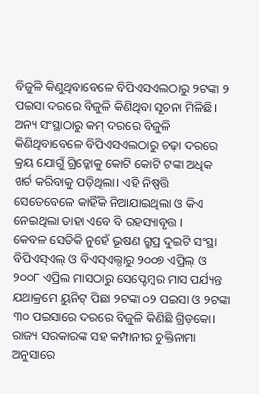ବିଜୁଳି କିଣୁଥିବାବେଳେ ବିପିଏସଏଲଠାରୁ ୨ଟଙ୍କା ୨ ପଇସା ଦରରେ ବିଜୁଳି କିଣିଥିବା ସୂଚନା ମିଳିଛି। ଅନ୍ୟ ସଂସ୍ଥାଠାରୁ କମ୍ ଦରରେ ବିଜୁଳି କିଣିଥିବାବେଳେ ବିପିଏସଏଲଠାରୁ ଚଢ଼ା ଦରରେ କ୍ରୟ ଯୋଗୁଁ ଗ୍ରିଡ୍କୋକୁ କୋଟି କୋଟି ଟଙ୍କା ଅଧିକ ଖର୍ଚ କରିବାକୁ ପଡ଼ିଥିଲା। ଏହି ନିଷ୍ପତ୍ତି ସେତେବେଳେ କାହିଁକି ନିଆଯାଇଥିଲା ଓ କିଏ ନେଇଥିଲା ତାହା ଏବେ ବି ରହସ୍ୟାବୃତ୍ତ ।
କେବଳ ସେତିକି ନୁହେଁ ଭୂଷଣ ଗ୍ରୁପ୍ର ଦୁଇଟି ସଂସ୍ଥା ବିପିଏସ୍ଏଲ୍ ଓ ବିଏସ୍ଏଲ୍ଠାରୁ ୨୦୦୭ ଏପ୍ରିଲ୍ ଓ ୨୦୦୮ ଏପ୍ରିଲ ମାସଠାରୁ ସେପ୍ଟେମ୍ବର ମାସ ପର୍ଯ୍ୟନ୍ତ ଯଥାକ୍ରମେ ୟୁନିଟ୍ ପିଛା ୨ଟଙ୍କା ୦୨ ପଇସା ଓ ୨ଟଙ୍କା ୩୦ ପଇସାରେ ଦରରେ ବିଜୁଳି କିଣିଛି ଗ୍ରିଡ଼କୋ। ରାଜ୍ୟ ସରକାରଙ୍କ ସହ କମ୍ପାନୀର ଚୁକ୍ତିନାମା ଅନୁସାରେ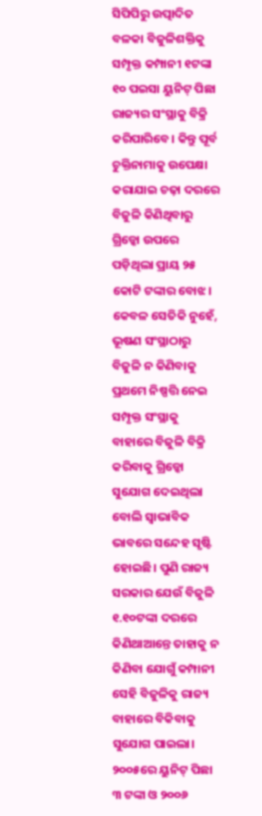ସିପିପିରୁ ଉତ୍ପାଦିତ ବଳକା ବିଜୁଳିଶକ୍ତିକୁ ସମ୍ପୃକ୍ତ କମ୍ପାନୀ ୧ଟଙ୍କା ୧୦ ପଇସା ୟୁନିଟ୍ ପିଛା ରାଜ୍ୟର ସଂସ୍ଥାକୁ ବିକ୍ରି କରିପାରିବେ। କିନ୍ତୁ ପୂର୍ବ ଚୁକ୍ତିନାମାକୁ ଉପେକ୍ଷା କରାଯାଇ ଚଢ଼ା ଦରରେ ବିଜୁଳି କିଣିଥିବାରୁ ଗ୍ରିଡ୍କୋ ଉପରେ ପଡ଼ିଥିଲା ପ୍ରାୟ ୨୫ କୋଟି ଟଙ୍କାର ବୋଝ। କେବଳ ସେତିକି ନୁହେଁ, ଭୂଷଣ ସଂସ୍ଥାଠାରୁ ବିଜୁଳି ନ କିଣିବାକୁ ପ୍ରଥମେ ନିଷ୍ପତ୍ତି ନେଇ ସମ୍ପୃକ୍ତ ସଂସ୍ଥାକୁ ବାହାରେ ବିଜୁଳି ବିକ୍ରି କରିବାକୁ ଗ୍ରିଡ୍କୋ ସୁଯୋଗ ଦେଇଥିଲା ବୋଲି ସ୍ବାଭାବିକ ଭାବରେ ସନ୍ଦେହ ସୃଷ୍ଟି ହୋଇଛି। ପୁଣି ରାଜ୍ୟ ସରକାର ଯେଉଁ ବିଜୁଳି ୧.୧୦ଟଙ୍କା ଦରରେ କିଣିଥାଆନ୍ତେ ତାହାକୁ ନ କିଣିବା ଯୋଗୁଁ କମ୍ପାନୀ ସେହି ବିଜୁଳିକୁ ରାଜ୍ୟ ବାହାରେ ବିକିବାକୁ ସୁଯୋଗ ପାଇଲା। ୨୦୦୫ରେ ୟୁନିଟ୍ ପିଛା ୩ ଟଙ୍କା ଓ ୨୦୦୬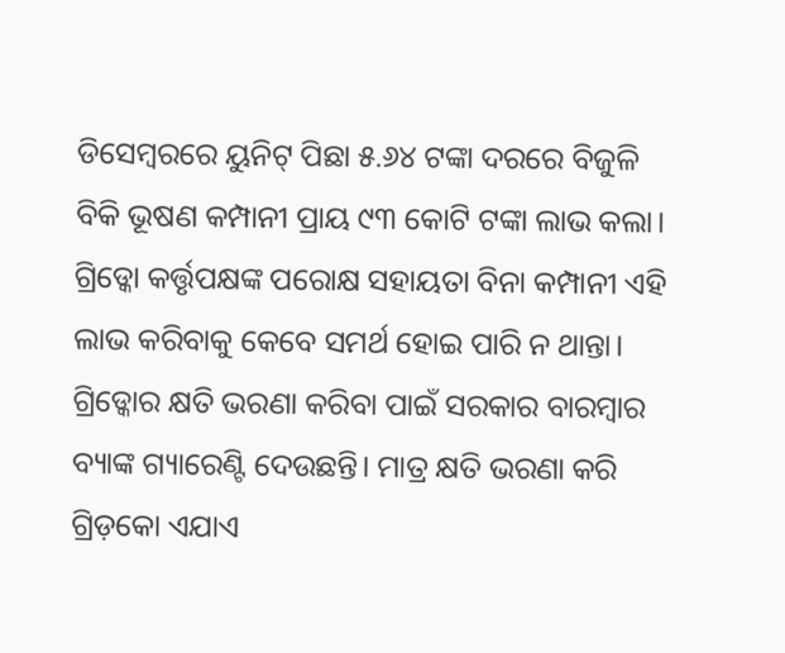ଡିସେମ୍ବରରେ ୟୁନିଟ୍ ପିଛା ୫.୬୪ ଟଙ୍କା ଦରରେ ବିଜୁଳି ବିକି ଭୂଷଣ କମ୍ପାନୀ ପ୍ରାୟ ୯୩ କୋଟି ଟଙ୍କା ଲାଭ କଲା। ଗ୍ରିଡ୍କୋ କର୍ତ୍ତୃପକ୍ଷଙ୍କ ପରୋକ୍ଷ ସହାୟତା ବିନା କମ୍ପାନୀ ଏହି ଲାଭ କରିବାକୁ କେବେ ସମର୍ଥ ହୋଇ ପାରି ନ ଥାନ୍ତା।
ଗ୍ରିଡ୍କୋର କ୍ଷତି ଭରଣା କରିବା ପାଇଁ ସରକାର ବାରମ୍ବାର ବ୍ୟାଙ୍କ ଗ୍ୟାରେଣ୍ଟି ଦେଉଛନ୍ତି। ମାତ୍ର କ୍ଷତି ଭରଣା କରି ଗ୍ରିଡ଼କୋ ଏଯାଏ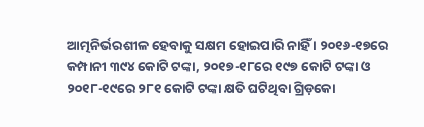ଆତ୍ମନିର୍ଭରଶୀଳ ହେବାକୁ ସକ୍ଷମ ହୋଇପାରି ନାହିଁ । ୨୦୧୬-୧୭ରେ କମ୍ପାନୀ ୩୯୪ କୋଟି ଟଙ୍କା, ୨୦୧୭-୧୮ରେ ୧୯୭ କୋଟି ଟଙ୍କା ଓ ୨୦୧୮-୧୯ରେ ୨୮୧ କୋଟି ଟଙ୍କା କ୍ଷତି ଘଟିଥିବା ଗ୍ରିଡ଼କୋ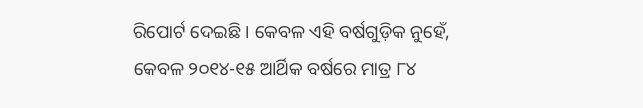ରିପୋର୍ଟ ଦେଇଛି । କେବଳ ଏହି ବର୍ଷଗୁଡ଼ିକ ନୁହେଁ, କେବଳ ୨୦୧୪-୧୫ ଆର୍ଥିକ ବର୍ଷରେ ମାତ୍ର ୮୪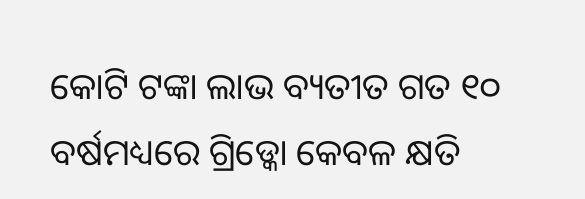କୋଟି ଟଙ୍କା ଲାଭ ବ୍ୟତୀତ ଗତ ୧୦ ବର୍ଷମଧ୍ୟରେ ଗ୍ରିଡ୍କୋ କେବଳ କ୍ଷତି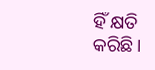ହିଁ କ୍ଷତି କରିଛି।